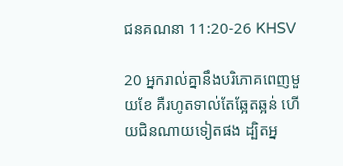ជន‌គណនា 11:20-26 KHSV

20 អ្នករាល់គ្នានឹងបរិភោគពេញមួយខែ គឺរហូតទាល់តែឆ្អែត‌ឆ្អន់ ហើយជិន‌ណាយទៀតផង ដ្បិតអ្ន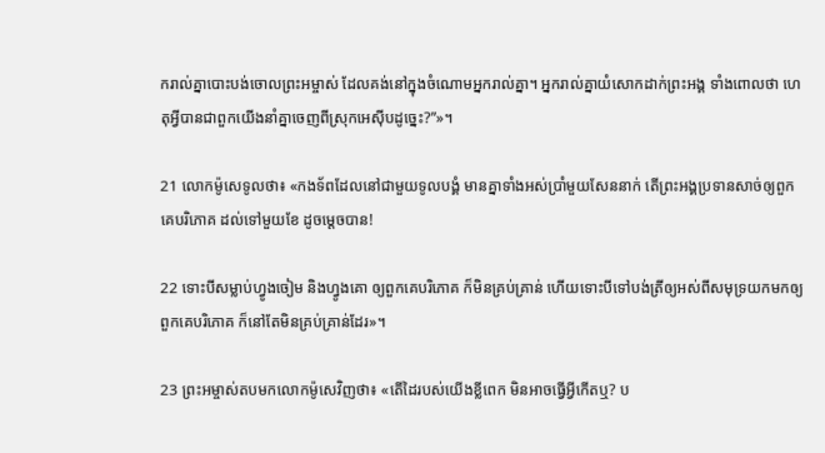ករាល់គ្នាបោះបង់ចោលព្រះ‌អម្ចាស់ ដែលគង់នៅក្នុងចំណោមអ្នករាល់គ្នា។ អ្នករាល់គ្នាយំសោកដាក់ព្រះ‌អង្គ ទាំងពោលថា ហេតុអ្វីបានជាពួកយើងនាំគ្នាចេញពីស្រុកអេស៊ីបដូច្នេះ?”»។

21 លោកម៉ូសេទូលថា៖ «កង‌ទ័ពដែលនៅជាមួយទូលបង្គំ មានគ្នាទាំងអស់ប្រាំមួយសែននាក់ តើព្រះ‌អង្គប្រទានសាច់ឲ្យពួកគេបរិភោគ ដល់ទៅមួយខែ ដូចម្ដេចបាន!

22 ទោះបីសម្លាប់ហ្វូងចៀម និងហ្វូងគោ ឲ្យពួកគេបរិភោគ ក៏មិនគ្រប់គ្រាន់ ហើយទោះបីទៅបង់ត្រីឲ្យអស់ពីសមុទ្រយកមកឲ្យពួកគេបរិភោគ ក៏នៅតែមិនគ្រប់គ្រាន់ដែរ»។

23 ព្រះ‌អម្ចាស់តបមកលោកម៉ូសេវិញថា៖ «តើដៃរបស់យើងខ្លីពេក មិនអាចធ្វើអ្វីកើតឬ? ប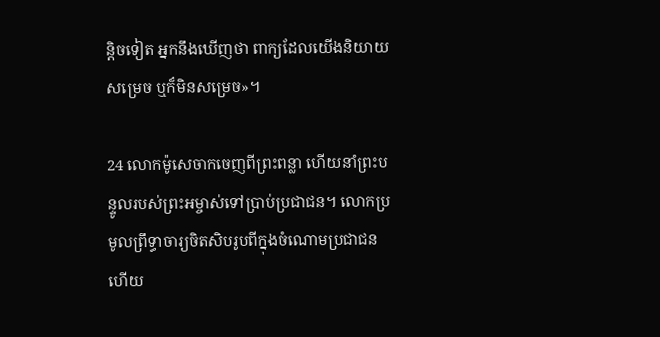ន្តិចទៀត អ្នកនឹងឃើញថា ពាក្យដែលយើងនិយាយសម្រេច ឬក៏មិនសម្រេច»។

24 លោកម៉ូសេចាកចេញពីព្រះ‌ពន្លា ហើយនាំព្រះ‌បន្ទូលរបស់ព្រះ‌អម្ចាស់ទៅប្រាប់ប្រជា‌ជន។ លោកប្រមូលព្រឹទ្ធា‌ចារ្យចិត‌សិបរូបពីក្នុងចំណោមប្រជា‌ជន ហើយ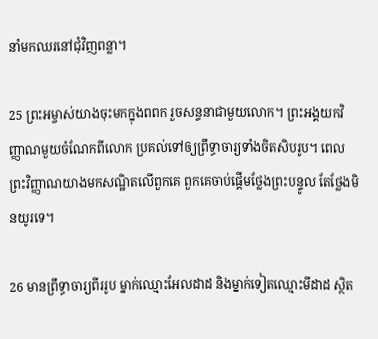នាំមកឈរនៅជុំ‌វិញពន្លា។

25 ព្រះ‌អម្ចាស់យាងចុះមកក្នុងពពក រួចសន្ទនាជាមួយលោក។ ព្រះ‌អង្គយកវិញ្ញាណមួយចំណែកពីលោក ប្រគល់ទៅឲ្យព្រឹទ្ធា‌ចារ្យទាំងចិត‌សិបរូប។ ពេលព្រះ‌វិញ្ញាណយាងមកសណ្ឋិតលើពួកគេ ពួកគេចាប់ផ្ដើមថ្លែងព្រះ‌បន្ទូល តែថ្លែងមិនយូរទេ។

26 មានព្រឹទ្ធា‌ចារ្យពីររូប ម្នាក់ឈ្មោះអែល‌ដាដ និងម្នាក់ទៀតឈ្មោះមីដាដ ស្ថិត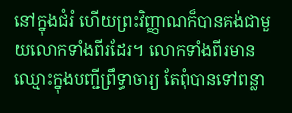នៅក្នុងជំរំ ហើយព្រះ‌វិញ្ញាណក៏បានគង់ជាមួយលោកទាំងពីរដែរ។ លោកទាំងពីរមានឈ្មោះក្នុងបញ្ជីព្រឹទ្ធា‌ចារ្យ តែពុំបានទៅពន្លា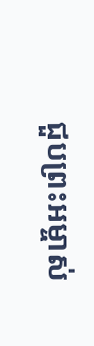ជួបព្រះ‌អម្ចាស់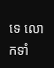ទេ លោកទាំ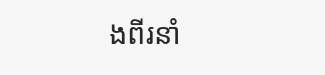ងពីរនាំ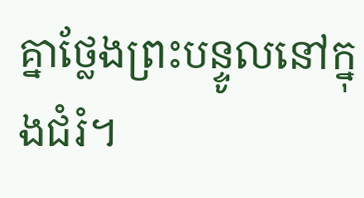គ្នាថ្លែងព្រះ‌បន្ទូលនៅក្នុងជំរំ។